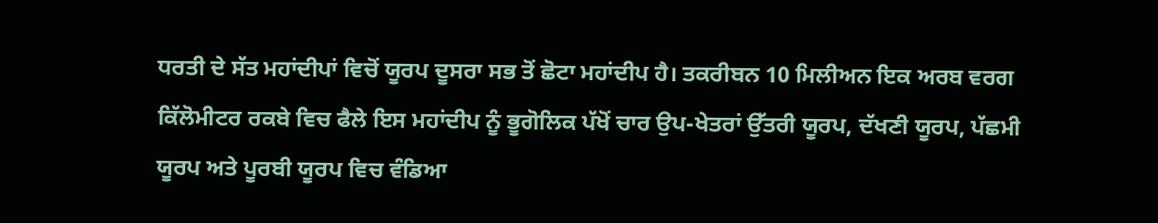ਧਰਤੀ ਦੇ ਸੱਤ ਮਹਾਂਦੀਪਾਂ ਵਿਚੋਂ ਯੂਰਪ ਦੂਸਰਾ ਸਭ ਤੋਂ ਛੋਟਾ ਮਹਾਂਦੀਪ ਹੈ। ਤਕਰੀਬਨ 10 ਮਿਲੀਅਨ ਇਕ ਅਰਬ ਵਰਗ ਕਿੱਲੋਮੀਟਰ ਰਕਬੇ ਵਿਚ ਫੈਲੇ ਇਸ ਮਹਾਂਦੀਪ ਨੂੰ ਭੂਗੋਲਿਕ ਪੱਖੋਂ ਚਾਰ ਉਪ-ਖੇਤਰਾਂ ਉੱਤਰੀ ਯੂਰਪ, ਦੱਖਣੀ ਯੂਰਪ, ਪੱਛਮੀ ਯੂਰਪ ਅਤੇ ਪੂਰਬੀ ਯੂਰਪ ਵਿਚ ਵੰਡਿਆ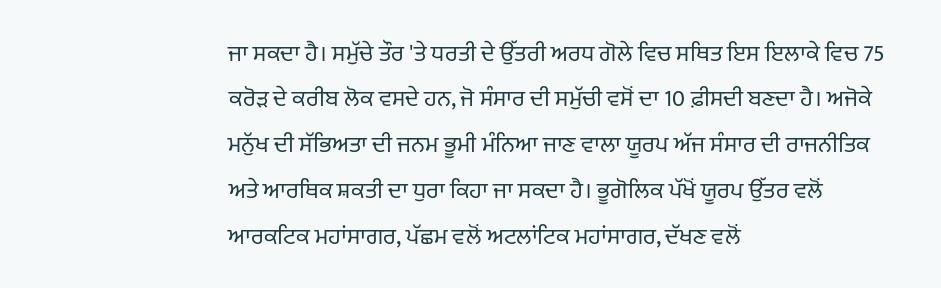ਜਾ ਸਕਦਾ ਹੈ। ਸਮੁੱਚੇ ਤੌਰ 'ਤੇ ਧਰਤੀ ਦੇ ਉੱਤਰੀ ਅਰਧ ਗੋਲੇ ਵਿਚ ਸਥਿਤ ਇਸ ਇਲਾਕੇ ਵਿਚ 75 ਕਰੋੜ ਦੇ ਕਰੀਬ ਲੋਕ ਵਸਦੇ ਹਨ, ਜੋ ਸੰਸਾਰ ਦੀ ਸਮੁੱਚੀ ਵਸੋਂ ਦਾ 10 ਫ਼ੀਸਦੀ ਬਣਦਾ ਹੈ। ਅਜੋਕੇ ਮਨੁੱਖ ਦੀ ਸੱਭਿਅਤਾ ਦੀ ਜਨਮ ਭੂਮੀ ਮੰਨਿਆ ਜਾਣ ਵਾਲਾ ਯੂਰਪ ਅੱਜ ਸੰਸਾਰ ਦੀ ਰਾਜਨੀਤਿਕ ਅਤੇ ਆਰਥਿਕ ਸ਼ਕਤੀ ਦਾ ਧੁਰਾ ਕਿਹਾ ਜਾ ਸਕਦਾ ਹੈ। ਭੂਗੋਲਿਕ ਪੱਖੋਂ ਯੂਰਪ ਉੱਤਰ ਵਲੋਂ ਆਰਕਟਿਕ ਮਹਾਂਸਾਗਰ, ਪੱਛਮ ਵਲੋਂ ਅਟਲਾਂਟਿਕ ਮਹਾਂਸਾਗਰ, ਦੱਖਣ ਵਲੋਂ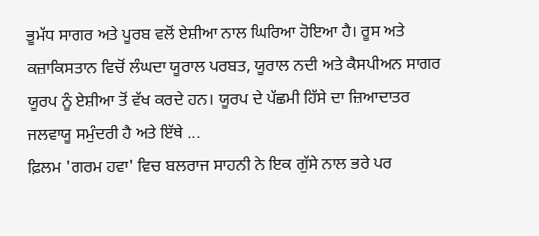ਭੂਮੱਧ ਸਾਗਰ ਅਤੇ ਪੂਰਬ ਵਲੋਂ ਏਸ਼ੀਆ ਨਾਲ ਘਿਰਿਆ ਹੋਇਆ ਹੈ। ਰੂਸ ਅਤੇ ਕਜ਼ਾਕਿਸਤਾਨ ਵਿਚੋਂ ਲੰਘਦਾ ਯੂਰਾਲ ਪਰਬਤ, ਯੂਰਾਲ ਨਦੀ ਅਤੇ ਕੈਸਪੀਅਨ ਸਾਗਰ ਯੂਰਪ ਨੂੰ ਏਸ਼ੀਆ ਤੋਂ ਵੱਖ ਕਰਦੇ ਹਨ। ਯੂਰਪ ਦੇ ਪੱਛਮੀ ਹਿੱਸੇ ਦਾ ਜ਼ਿਆਦਾਤਰ ਜਲਵਾਯੂ ਸਮੁੰਦਰੀ ਹੈ ਅਤੇ ਇੱਥੇ ...
ਫ਼ਿਲਮ 'ਗਰਮ ਹਵਾ' ਵਿਚ ਬਲਰਾਜ ਸਾਹਨੀ ਨੇ ਇਕ ਗੁੱਸੇ ਨਾਲ ਭਰੇ ਪਰ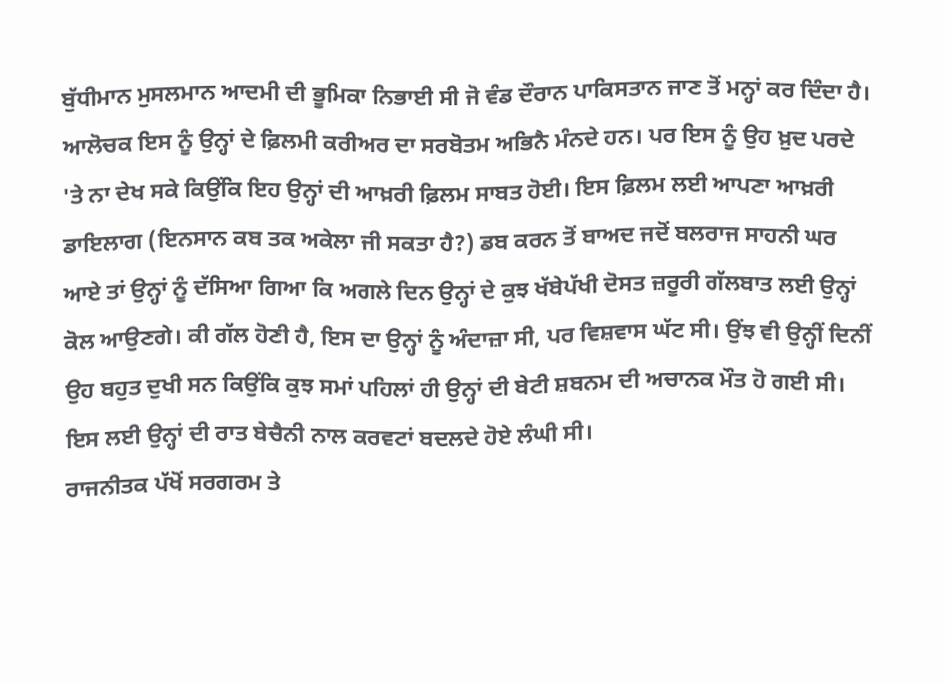ਬੁੱਧੀਮਾਨ ਮੁਸਲਮਾਨ ਆਦਮੀ ਦੀ ਭੂਮਿਕਾ ਨਿਭਾਈ ਸੀ ਜੋ ਵੰਡ ਦੌਰਾਨ ਪਾਕਿਸਤਾਨ ਜਾਣ ਤੋਂ ਮਨ੍ਹਾਂ ਕਰ ਦਿੰਦਾ ਹੈ। ਆਲੋਚਕ ਇਸ ਨੂੰ ਉਨ੍ਹਾਂ ਦੇ ਫ਼ਿਲਮੀ ਕਰੀਅਰ ਦਾ ਸਰਬੋਤਮ ਅਭਿਨੈ ਮੰਨਦੇ ਹਨ। ਪਰ ਇਸ ਨੂੰ ਉਹ ਖ਼ੁਦ ਪਰਦੇ 'ਤੇ ਨਾ ਦੇਖ ਸਕੇ ਕਿਉਂਕਿ ਇਹ ਉਨ੍ਹਾਂ ਦੀ ਆਖ਼ਰੀ ਫ਼ਿਲਮ ਸਾਬਤ ਹੋਈ। ਇਸ ਫ਼ਿਲਮ ਲਈ ਆਪਣਾ ਆਖ਼ਰੀ ਡਾਇਲਾਗ (ਇਨਸਾਨ ਕਬ ਤਕ ਅਕੇਲਾ ਜੀ ਸਕਤਾ ਹੈ?) ਡਬ ਕਰਨ ਤੋਂ ਬਾਅਦ ਜਦੋਂ ਬਲਰਾਜ ਸਾਹਨੀ ਘਰ ਆਏ ਤਾਂ ਉਨ੍ਹਾਂ ਨੂੰ ਦੱਸਿਆ ਗਿਆ ਕਿ ਅਗਲੇ ਦਿਨ ਉਨ੍ਹਾਂ ਦੇ ਕੁਝ ਖੱਬੇਪੱਖੀ ਦੋਸਤ ਜ਼ਰੂਰੀ ਗੱਲਬਾਤ ਲਈ ਉਨ੍ਹਾਂ ਕੋਲ ਆਉਣਗੇ। ਕੀ ਗੱਲ ਹੋਣੀ ਹੈ, ਇਸ ਦਾ ਉਨ੍ਹਾਂ ਨੂੰ ਅੰਦਾਜ਼ਾ ਸੀ, ਪਰ ਵਿਸ਼ਵਾਸ ਘੱਟ ਸੀ। ਉਂਝ ਵੀ ਉਨ੍ਹੀਂ ਦਿਨੀਂ ਉਹ ਬਹੁਤ ਦੁਖੀ ਸਨ ਕਿਉਂਕਿ ਕੁਝ ਸਮਾਂ ਪਹਿਲਾਂ ਹੀ ਉਨ੍ਹਾਂ ਦੀ ਬੇਟੀ ਸ਼ਬਨਮ ਦੀ ਅਚਾਨਕ ਮੌਤ ਹੋ ਗਈ ਸੀ। ਇਸ ਲਈ ਉਨ੍ਹਾਂ ਦੀ ਰਾਤ ਬੇਚੈਨੀ ਨਾਲ ਕਰਵਟਾਂ ਬਦਲਦੇ ਹੋਏ ਲੰਘੀ ਸੀ।
ਰਾਜਨੀਤਕ ਪੱਖੋਂ ਸਰਗਰਮ ਤੇ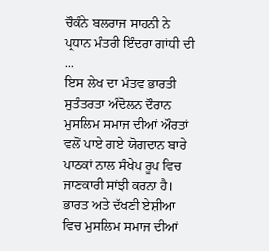ਚੌਕੰਨੇ ਬਲਰਾਜ ਸਾਹਨੀ ਨੇ ਪ੍ਰਧਾਨ ਮੰਤਰੀ ਇੰਦਰਾ ਗਾਂਧੀ ਦੀ ...
ਇਸ ਲੇਖ ਦਾ ਮੰਤਵ ਭਾਰਤੀ ਸੁਤੰਤਰਤਾ ਅੰਦੋਲਨ ਦੌਰਾਨ ਮੁਸਲਿਮ ਸਮਾਜ ਦੀਆਂ ਔਰਤਾਂ ਵਲੋਂ ਪਾਏ ਗਏ ਯੋਗਦਾਨ ਬਾਰੇ ਪਾਠਕਾਂ ਨਾਲ ਸੰਖੇਪ ਰੂਪ ਵਿਚ ਜਾਣਕਾਰੀ ਸਾਂਝੀ ਕਰਨਾ ਹੈ। ਭਾਰਤ ਅਤੇ ਦੱਖਣੀ ਏਸ਼ੀਆ ਵਿਚ ਮੁਸਲਿਮ ਸਮਾਜ ਦੀਆਂ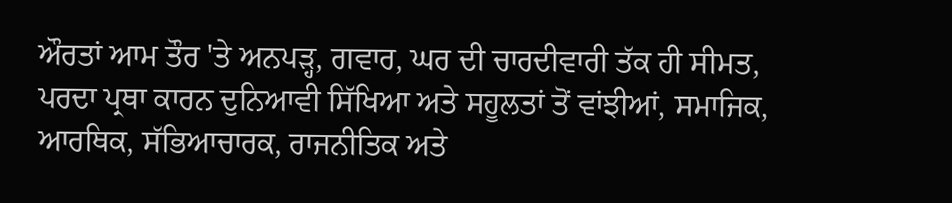ਔਰਤਾਂ ਆਮ ਤੌਰ 'ਤੇ ਅਨਪੜ੍ਹ, ਗਵਾਰ, ਘਰ ਦੀ ਚਾਰਦੀਵਾਰੀ ਤੱਕ ਹੀ ਸੀਮਤ, ਪਰਦਾ ਪ੍ਰਥਾ ਕਾਰਨ ਦੁਨਿਆਵੀ ਸਿੱਖਿਆ ਅਤੇ ਸਹੂਲਤਾਂ ਤੋਂ ਵਾਂਝੀਆਂ, ਸਮਾਜਿਕ, ਆਰਥਿਕ, ਸੱਭਿਆਚਾਰਕ, ਰਾਜਨੀਤਿਕ ਅਤੇ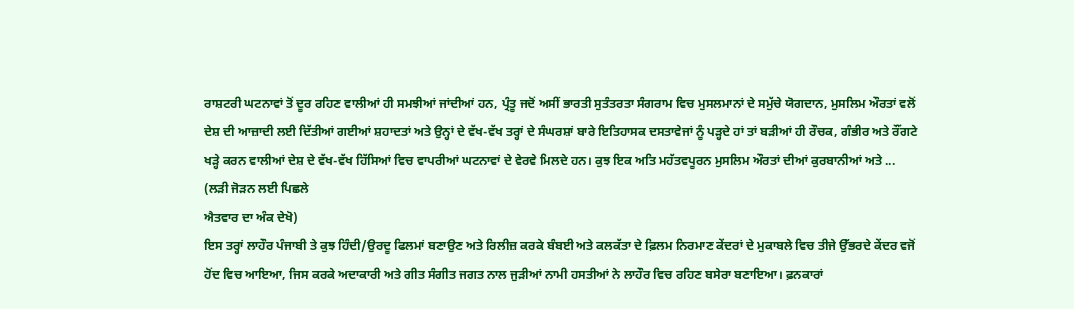ਰਾਸ਼ਟਰੀ ਘਟਨਾਵਾਂ ਤੋਂ ਦੂਰ ਰਹਿਣ ਵਾਲੀਆਂ ਹੀ ਸਮਝੀਆਂ ਜਾਂਦੀਆਂ ਹਨ, ਪ੍ਰੰਤੂ ਜਦੋਂ ਅਸੀਂ ਭਾਰਤੀ ਸੁਤੰਤਰਤਾ ਸੰਗਰਾਮ ਵਿਚ ਮੁਸਲਮਾਨਾਂ ਦੇ ਸਮੁੱਚੇ ਯੋਗਦਾਨ, ਮੁਸਲਿਮ ਔਰਤਾਂ ਵਲੋਂ ਦੇਸ਼ ਦੀ ਆਜ਼ਾਦੀ ਲਈ ਦਿੱਤੀਆਂ ਗਈਆਂ ਸ਼ਹਾਦਤਾਂ ਅਤੇ ਉਨ੍ਹਾਂ ਦੇ ਵੱਖ-ਵੱਖ ਤਰ੍ਹਾਂ ਦੇ ਸੰਘਰਸ਼ਾਂ ਬਾਰੇ ਇਤਿਹਾਸਕ ਦਸਤਾਵੇਜਾਂ ਨੂੰ ਪੜ੍ਹਦੇ ਹਾਂ ਤਾਂ ਬੜੀਆਂ ਹੀ ਰੌਚਕ, ਗੰਭੀਰ ਅਤੇ ਰੌਂਗਟੇ ਖੜ੍ਹੇ ਕਰਨ ਵਾਲੀਆਂ ਦੇਸ਼ ਦੇ ਵੱਖ-ਵੱਖ ਹਿੱਸਿਆਂ ਵਿਚ ਵਾਪਰੀਆਂ ਘਟਨਾਵਾਂ ਦੇ ਵੇਰਵੇ ਮਿਲਦੇ ਹਨ। ਕੁਝ ਇਕ ਅਤਿ ਮਹੱਤਵਪੂਰਨ ਮੁਸਲਿਮ ਔਰਤਾਂ ਦੀਆਂ ਕੁਰਬਾਨੀਆਂ ਅਤੇ ...
(ਲੜੀ ਜੋੜਨ ਲਈ ਪਿਛਲੇ
ਐਤਵਾਰ ਦਾ ਅੰਕ ਦੇਖੋ)
ਇਸ ਤਰ੍ਹਾਂ ਲਾਹੌਰ ਪੰਜਾਬੀ ਤੇ ਕੁਝ ਹਿੰਦੀ/ਉਰਦੂ ਫਿਲਮਾਂ ਬਣਾਉਣ ਅਤੇ ਰਿਲੀਜ਼ ਕਰਕੇ ਬੰਬਈ ਅਤੇ ਕਲਕੱਤਾ ਦੇ ਫ਼ਿਲਮ ਨਿਰਮਾਣ ਕੇਂਦਰਾਂ ਦੇ ਮੁਕਾਬਲੇ ਵਿਚ ਤੀਜੇ ਉੱਭਰਦੇ ਕੇਂਦਰ ਵਜੋਂ ਹੋਂਦ ਵਿਚ ਆਇਆ, ਜਿਸ ਕਰਕੇ ਅਦਾਕਾਰੀ ਅਤੇ ਗੀਤ ਸੰਗੀਤ ਜਗਤ ਨਾਲ ਜੁੜੀਆਂ ਨਾਮੀ ਹਸਤੀਆਂ ਨੇ ਲਾਹੌਰ ਵਿਚ ਰਹਿਣ ਬਸੇਰਾ ਬਣਾਇਆ। ਫ਼ਨਕਾਰਾਂ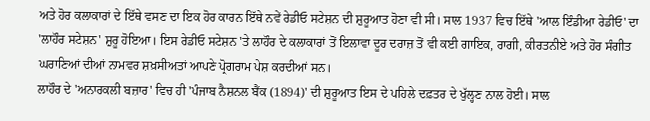ਅਤੇ ਹੋਰ ਕਲਾਕਾਰਾਂ ਦੇ ਇੱਥੇ ਵਸਣ ਦਾ ਇਕ ਹੋਰ ਕਾਰਨ ਇੱਥੇ ਨਵੇਂ ਰੇਡੀਓ ਸਟੇਸ਼ਨ ਦੀ ਸ਼ੁਰੂਆਤ ਹੋਣਾ ਵੀ ਸੀ। ਸਾਲ 1937 ਵਿਚ ਇੱਥੇ 'ਆਲ ਇੰਡੀਆ ਰੇਡੀਓ' ਦਾ 'ਲਾਹੌਰ ਸਟੇਸ਼ਨ' ਸ਼ੁਰੂ ਹੋਇਆ। ਇਸ ਰੇਡੀਓ ਸਟੇਸ਼ਨ 'ਤੇ ਲਾਹੌਰ ਦੇ ਕਲਾਕਾਰਾਂ ਤੋਂ ਇਲਾਵਾ ਦੂਰ ਦਰਾਜ਼ ਤੋਂ ਵੀ ਕਈ ਗਾਇਕ, ਰਾਗੀ, ਕੀਰਤਨੀਏ ਅਤੇ ਹੋਰ ਸੰਗੀਤ ਘਰਾਣਿਆਂ ਦੀਆਂ ਨਾਮਵਰ ਸ਼ਖ਼ਸੀਅਤਾਂ ਆਪਣੇ ਪ੍ਰੋਗਰਾਮ ਪੇਸ਼ ਕਰਦੀਆਂ ਸਨ।
ਲਾਹੌਰ ਦੇ 'ਅਨਾਰਕਲੀ ਬਜ਼ਾਰ' ਵਿਚ ਹੀ 'ਪੰਜਾਬ ਨੈਸ਼ਨਲ ਬੈਂਕ (1894)' ਦੀ ਸ਼ੁਰੂਆਤ ਇਸ ਦੇ ਪਹਿਲੇ ਦਫ਼ਤਰ ਦੇ ਖੁੱਲ੍ਹਣ ਨਾਲ ਹੋਈ। ਸਾਲ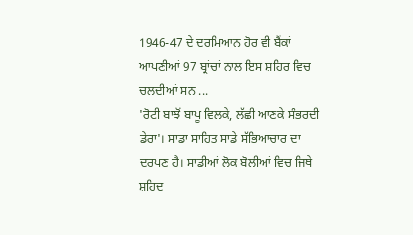1946-47 ਦੇ ਦਰਮਿਆਨ ਹੋਰ ਵੀ ਬੈਂਕਾਂ ਆਪਣੀਆਂ 97 ਬ੍ਰਾਂਚਾਂ ਨਾਲ ਇਸ ਸ਼ਹਿਰ ਵਿਚ ਚਲਦੀਆਂ ਸਨ ...
'ਰੋਟੀ ਬਾਝੋਂ ਬਾਪੂ ਵਿਲਕੇ, ਲੱਛੀ ਆਣਕੇ ਸੰਭਰਦੀ ਡੇਰਾ'। ਸਾਡਾ ਸਾਹਿਤ ਸਾਡੇ ਸੱਭਿਆਚਾਰ ਦਾ ਦਰਪਣ ਹੈ। ਸਾਡੀਆਂ ਲੋਕ ਬੋਲੀਆਂ ਵਿਚ ਜਿਥੇ ਸ਼ਹਿਦ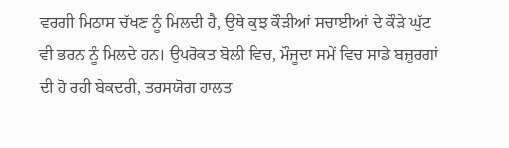ਵਰਗੀ ਮਿਠਾਸ ਚੱਖਣ ਨੂੰ ਮਿਲਦੀ ਹੈ, ਉਥੇ ਕੁਝ ਕੌੜੀਆਂ ਸਚਾਈਆਂ ਦੇ ਕੌੜੇ ਘੁੱਟ ਵੀ ਭਰਨ ਨੂੰ ਮਿਲਦੇ ਹਨ। ਉਪਰੋਕਤ ਬੋਲੀ ਵਿਚ, ਮੌਜੂਦਾ ਸਮੇਂ ਵਿਚ ਸਾਡੇ ਬਜ਼ੁਰਗਾਂ ਦੀ ਹੋ ਰਹੀ ਬੇਕਦਰੀ, ਤਰਸਯੋਗ ਹਾਲਤ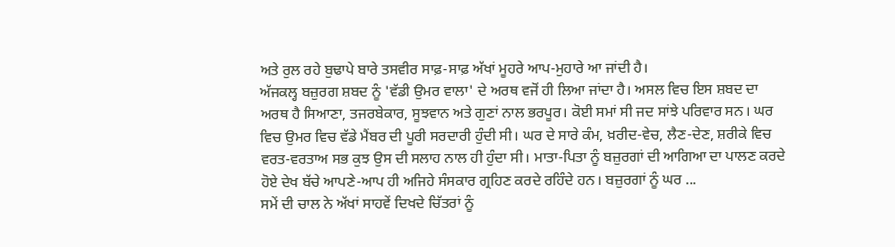ਅਤੇ ਰੁਲ ਰਹੇ ਬੁਢਾਪੇ ਬਾਰੇ ਤਸਵੀਰ ਸਾਫ਼-ਸਾਫ਼ ਅੱਖਾਂ ਮੂਹਰੇ ਆਪ-ਮੁਹਾਰੇ ਆ ਜਾਂਦੀ ਹੈ।
ਅੱਜਕਲ੍ਹ ਬਜ਼ੁਰਗ ਸ਼ਬਦ ਨੂੰ 'ਵੱਡੀ ਉਮਰ ਵਾਲਾ' ਦੇ ਅਰਥ ਵਜੋਂ ਹੀ ਲਿਆ ਜਾਂਦਾ ਹੈ। ਅਸਲ ਵਿਚ ਇਸ ਸ਼ਬਦ ਦਾ ਅਰਥ ਹੈ ਸਿਆਣਾ, ਤਜਰਬੇਕਾਰ, ਸੂਝਵਾਨ ਅਤੇ ਗੁਣਾਂ ਨਾਲ ਭਰਪੂਰ। ਕੋਈ ਸਮਾਂ ਸੀ ਜਦ ਸਾਂਝੇ ਪਰਿਵਾਰ ਸਨ। ਘਰ ਵਿਚ ਉਮਰ ਵਿਚ ਵੱਡੇ ਮੈਂਬਰ ਦੀ ਪੂਰੀ ਸਰਦਾਰੀ ਹੁੰਦੀ ਸੀ। ਘਰ ਦੇ ਸਾਰੇ ਕੰਮ, ਖ਼ਰੀਦ-ਵੇਚ, ਲੈਣ-ਦੇਣ, ਸ਼ਰੀਕੇ ਵਿਚ ਵਰਤ-ਵਰਤਾਅ ਸਭ ਕੁਝ ਉਸ ਦੀ ਸਲਾਹ ਨਾਲ ਹੀ ਹੁੰਦਾ ਸੀ। ਮਾਤਾ-ਪਿਤਾ ਨੂੰ ਬਜ਼ੁਰਗਾਂ ਦੀ ਆਗਿਆ ਦਾ ਪਾਲਣ ਕਰਦੇ ਹੋਏ ਦੇਖ ਬੱਚੇ ਆਪਣੇ-ਆਪ ਹੀ ਅਜਿਹੇ ਸੰਸਕਾਰ ਗ੍ਰਹਿਣ ਕਰਦੇ ਰਹਿੰਦੇ ਹਨ। ਬਜ਼ੁਰਗਾਂ ਨੂੰ ਘਰ ...
ਸਮੇਂ ਦੀ ਚਾਲ ਨੇ ਅੱਖਾਂ ਸਾਹਵੇਂ ਦਿਖਦੇ ਚਿੱਤਰਾਂ ਨੂੰ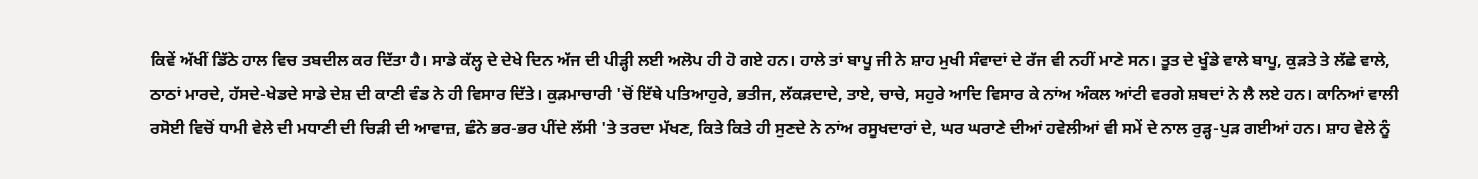ਕਿਵੇਂ ਅੱਖੀਂ ਡਿੱਠੇ ਹਾਲ ਵਿਚ ਤਬਦੀਲ ਕਰ ਦਿੱਤਾ ਹੈ। ਸਾਡੇ ਕੱਲ੍ਹ ਦੇ ਦੇਖੇ ਦਿਨ ਅੱਜ ਦੀ ਪੀੜ੍ਹੀ ਲਈ ਅਲੋਪ ਹੀ ਹੋ ਗਏ ਹਨ। ਹਾਲੇ ਤਾਂ ਬਾਪੂ ਜੀ ਨੇ ਸ਼ਾਹ ਮੁਖੀ ਸੰਵਾਦਾਂ ਦੇ ਰੱਜ ਵੀ ਨਹੀਂ ਮਾਣੇ ਸਨ। ਤੂਤ ਦੇ ਖੂੰਡੇ ਵਾਲੇ ਬਾਪੂ, ਕੁੜਤੇ ਤੇ ਲੱਛੇ ਵਾਲੇ, ਠਾਠਾਂ ਮਾਰਦੇ, ਹੱਸਦੇ-ਖੇਡਦੇ ਸਾਡੇ ਦੇਸ਼ ਦੀ ਕਾਣੀ ਵੰਡ ਨੇ ਹੀ ਵਿਸਾਰ ਦਿੱਤੇ। ਕੁੜਮਾਚਾਰੀ 'ਚੋਂ ਇੱਥੇ ਪਤਿਆਹੁਰੇ, ਭਤੀਜ, ਲੱਕੜਦਾਦੇ, ਤਾਏ, ਚਾਚੇ, ਸਹੁਰੇ ਆਦਿ ਵਿਸਾਰ ਕੇ ਨਾਂਅ ਅੰਕਲ ਆਂਟੀ ਵਰਗੇ ਸ਼ਬਦਾਂ ਨੇ ਲੈ ਲਏ ਹਨ। ਕਾਨਿਆਂ ਵਾਲੀ ਰਸੋਈ ਵਿਚੋਂ ਧਾਮੀ ਵੇਲੇ ਦੀ ਮਧਾਣੀ ਦੀ ਚਿੜੀ ਦੀ ਆਵਾਜ਼, ਛੰਨੇ ਭਰ-ਭਰ ਪੀਂਦੇ ਲੱਸੀ 'ਤੇ ਤਰਦਾ ਮੱਖਣ, ਕਿਤੇ ਕਿਤੇ ਹੀ ਸੁਣਦੇ ਨੇ ਨਾਂਅ ਰਸੂਖਦਾਰਾਂ ਦੇ, ਘਰ ਘਰਾਣੇ ਦੀਆਂ ਹਵੇਲੀਆਂ ਵੀ ਸਮੇਂ ਦੇ ਨਾਲ ਰੁੜ੍ਹ-ਪੁੜ ਗਈਆਂ ਹਨ। ਸ਼ਾਹ ਵੇਲੇ ਨੂੰ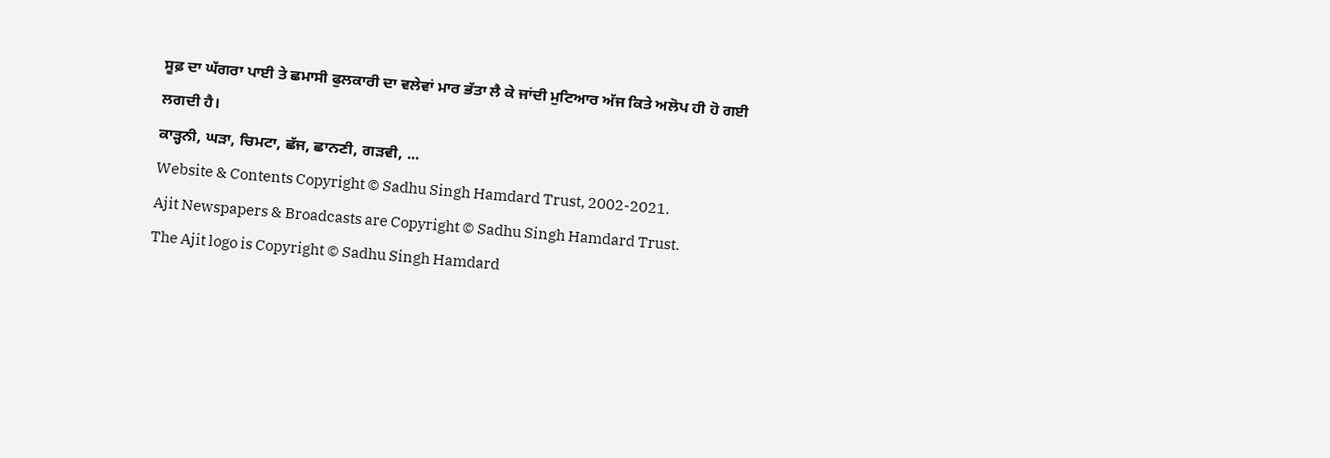ਸੂਫ਼ ਦਾ ਘੱਗਰਾ ਪਾਈ ਤੇ ਛਮਾਸੀ ਫੁਲਕਾਰੀ ਦਾ ਵਲੇਵਾਂ ਮਾਰ ਭੱਤਾ ਲੈ ਕੇ ਜਾਂਦੀ ਮੁਟਿਆਰ ਅੱਜ ਕਿਤੇ ਅਲੋਪ ਹੀ ਹੋ ਗਈ ਲਗਦੀ ਹੈ।
ਕਾੜ੍ਹਨੀ, ਘੜਾ, ਚਿਮਟਾ, ਛੱਜ, ਛਾਨਣੀ, ਗੜਵੀ, ...
Website & Contents Copyright © Sadhu Singh Hamdard Trust, 2002-2021.
Ajit Newspapers & Broadcasts are Copyright © Sadhu Singh Hamdard Trust.
The Ajit logo is Copyright © Sadhu Singh Hamdard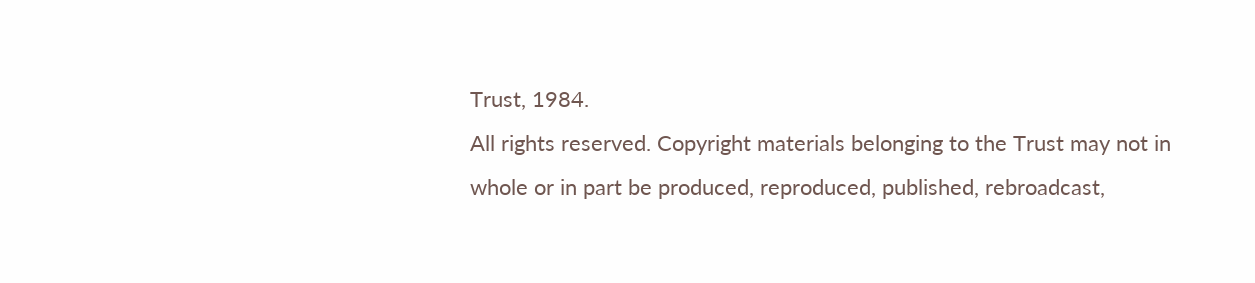Trust, 1984.
All rights reserved. Copyright materials belonging to the Trust may not in whole or in part be produced, reproduced, published, rebroadcast,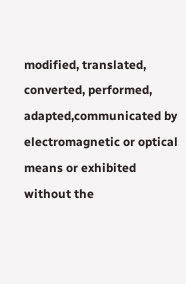modified, translated, converted, performed, adapted,communicated by electromagnetic or optical means or exhibited without the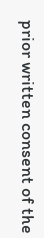prior written consent of the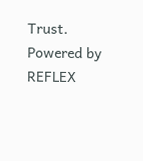Trust.
Powered by REFLEX